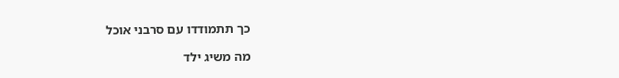כך תתמודדו עם סרבני אוכל

מה משיג ילד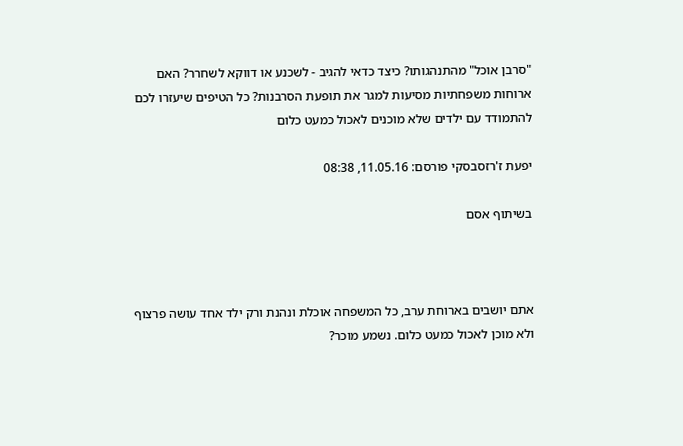"סרבן אוכל" מהתנהגותו? כיצד כדאי להגיב - לשכנע או דווקא לשחרר? האם ארוחות משפחתיות מסיעות למגר את תופעת הסרבנות? כל הטיפים שיעזרו לכם להתמודד עם ילדים שלא מוכנים לאכול כמעט כלום

יפעת ז'רזסבסקי פורסם: 11.05.16, 08:38

בשיתוף אסם



אתם יושבים בארוחת ערב, כל המשפחה אוכלת ונהנת ורק ילד אחד עושה פרצוף ולא מוכן לאכול כמעט כלום. נשמע מוכר?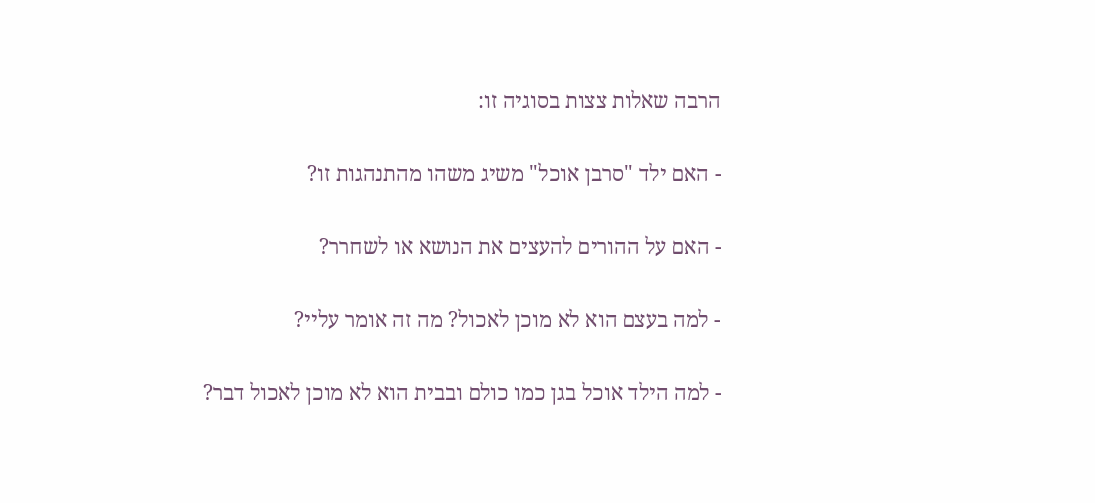הרבה שאלות צצות בסוגיה זו:

- האם ילד "סרבן אוכל" משיג משהו מהתנהגות זו?

- האם על ההורים להעצים את הנושא או לשחרר?

- למה בעצם הוא לא מוכן לאכול? מה זה אומר עליי?

- למה הילד אוכל בגן כמו כולם ובבית הוא לא מוכן לאכול דבר?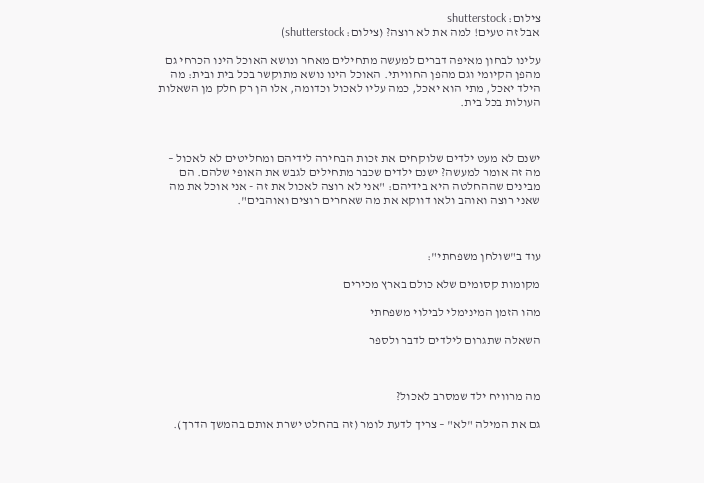צילום: shutterstock
אבל זה טעים! למה את לא רוצה? (צילום: shutterstock)

עלינו לבחון מאיפה דברים למעשה מתחילים מאחר ונושא האוכל הינו הכרחי גם מהפן הקיומי וגם מהפן החוויתי. האוכל הינו נושא מתוקשר בכל בית ובית: מה הילד יאכל, מתי הוא יאכל, כמה עליו לאכול וכדומה, אלו הן רק חלק מן השאלות העולות בכל בית.



ישנם לא מעט ילדים שלוקחים את זכות הבחירה לידיהם ומחליטים לא לאכול – מה זה אומר למעשה? ישנם ילדים שכבר מתחילים לגבש את האופי שלהם. הם מבינים שההחלטה היא בידיהם: "אני לא רוצה לאכול את זה - אני אוכל את מה שאני רוצה ואוהב ולאו דווקא את מה שאחרים רוצים ואוהבים".



עוד ב"שולחן משפחתי":

מקומות קסומים שלא כולם בארץ מכירים

מהו הזמן המינימלי לבילוי משפחתי

השאלה שתגרום לילדים לדבר ולספר



מה מרוויח ילד שמסרב לאכול?

גם את המילה "לא" – צריך לדעת לומר (זה בהחלט ישרת אותם בהמשך הדרך).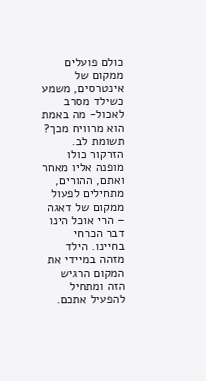כולם פועלים ממקום של אינטרסים, משמע כשילד מסרב לאכול- מה באמת הוא מרוויח מכך? תשומת לב. הזרקור כולו מופנה אליו מאחר ואתם, ההורים, מתחילים לפעול ממקום של דאגה – הרי אוכל הינו דבר הכרחי בחיינו. הילד מזהה במיידי את המקום הרגיש הזה ומתחיל להפעיל אתכם.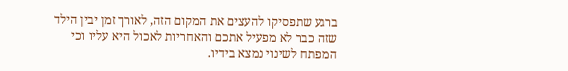ברגע שתפסיקו להעצים את המקום הזה, לאורך זמן יבין הילד שזה כבר לא מפעיל אתכם והאחריות לאכול היא עליו וכי המפתח לשינוי נמצא בידיו.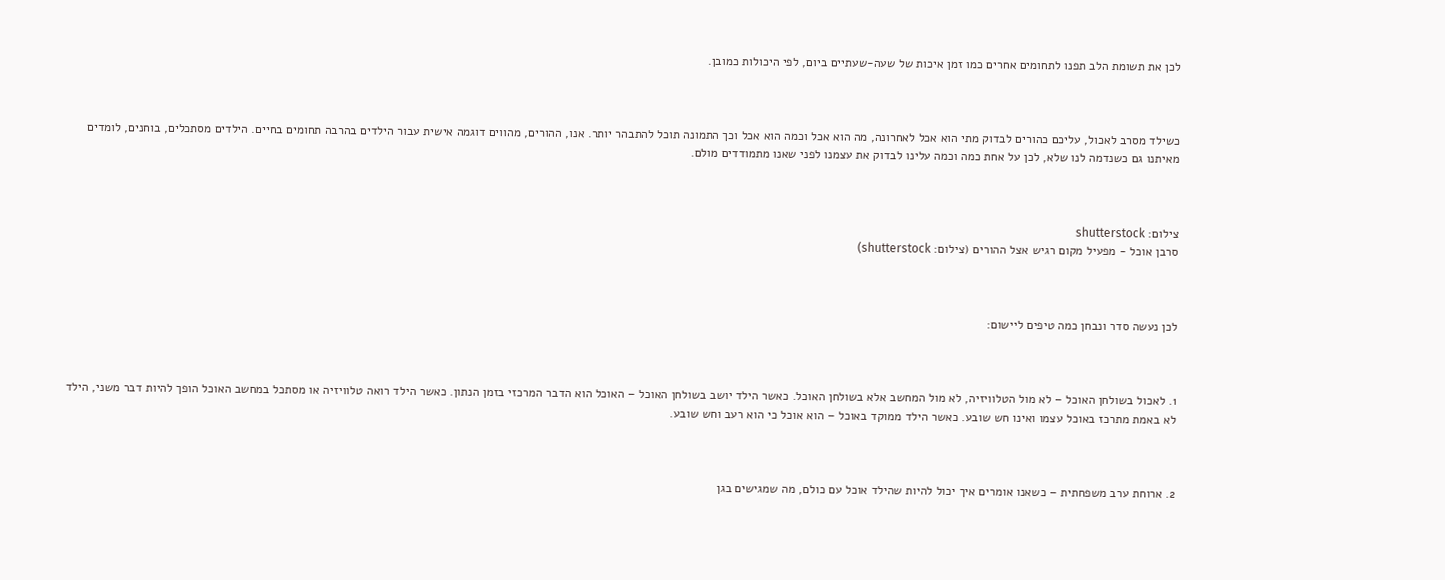לכן את תשומת הלב תפנו לתחומים אחרים כמו זמן איכות של שעה-שעתיים ביום, לפי היכולות כמובן.



כשילד מסרב לאכול, עליכם כהורים לבדוק מתי הוא אכל לאחרונה, מה הוא אכל וכמה הוא אכל וכך התמונה תוכל להתבהר יותר. אנו, ההורים, מהווים דוגמה אישית עבור הילדים בהרבה תחומים בחיים. הילדים מסתכלים, בוחנים, לומדים מאיתנו גם כשנדמה לנו שלא, לכן על אחת כמה וכמה עלינו לבדוק את עצמנו לפני שאנו מתמודדים מולם.



צילום: shutterstock
סרבן אוכל - מפעיל מקום רגיש אצל ההורים (צילום: shutterstock)



לכן נעשה סדר ונבחן כמה טיפים ליישום:



1. לאכול בשולחן האוכל – לא מול הטלוויזיה, לא מול המחשב אלא בשולחן האוכל. כאשר הילד יושב בשולחן האוכל – האוכל הוא הדבר המרכזי בזמן הנתון. כאשר הילד רואה טלוויזיה או מסתכל במחשב האוכל הופך להיות דבר משני, הילד לא באמת מתרכז באוכל עצמו ואינו חש שובע. כאשר הילד ממוקד באוכל – הוא אוכל כי הוא רעב וחש שובע.



2. ארוחת ערב משפחתית – כשאנו אומרים איך יכול להיות שהילד אוכל עם כולם, מה שמגישים בגן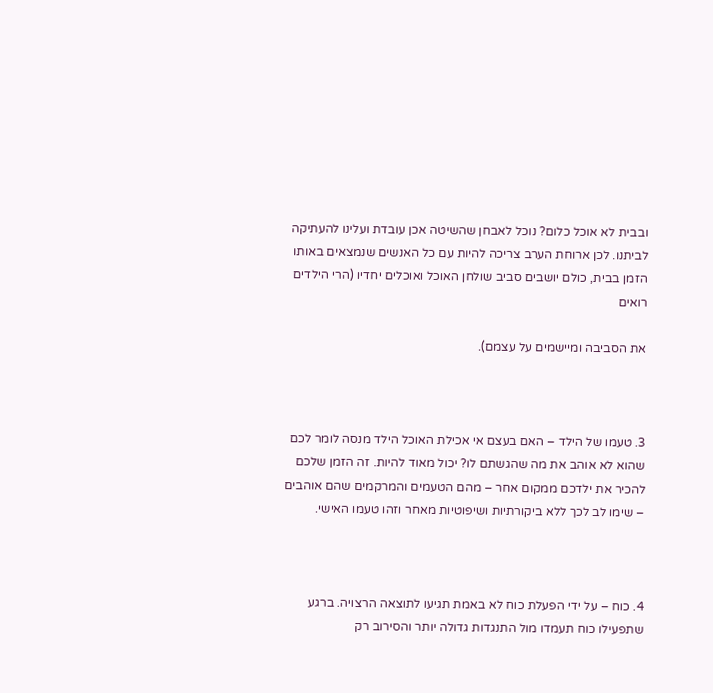ובבית לא אוכל כלום? נוכל לאבחן שהשיטה אכן עובדת ועלינו להעתיקה לביתנו. לכן ארוחת הערב צריכה להיות עם כל האנשים שנמצאים באותו הזמן בבית, כולם יושבים סביב שולחן האוכל ואוכלים יחדיו (הרי הילדים רואים

את הסביבה ומיישמים על עצמם).



3. טעמו של הילד – האם בעצם אי אכילת האוכל הילד מנסה לומר לכם שהוא לא אוהב את מה שהגשתם לו? יכול מאוד להיות. זה הזמן שלכם להכיר את ילדכם ממקום אחר – מהם הטעמים והמרקמים שהם אוהבים – שימו לב לכך ללא ביקורתיות ושיפוטיות מאחר וזהו טעמו האישי.



4. כוח – על ידי הפעלת כוח לא באמת תגיעו לתוצאה הרצויה. ברגע שתפעילו כוח תעמדו מול התנגדות גדולה יותר והסירוב רק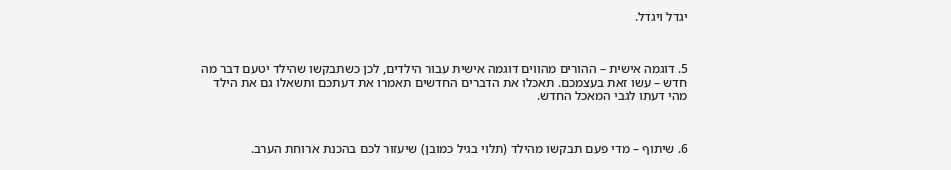יגדל ויגדל.



5. דוגמה אישית – ההורים מהווים דוגמה אישית עבור הילדים, לכן כשתבקשו שהילד יטעם דבר מה חדש – עשו זאת בעצמכם. תאכלו את הדברים החדשים תאמרו את דעתכם ותשאלו גם את הילד מהי דעתו לגבי המאכל החדש.



6. שיתוף – מדי פעם תבקשו מהילד (תלוי בגיל כמובן) שיעזור לכם בהכנת ארוחת הערב.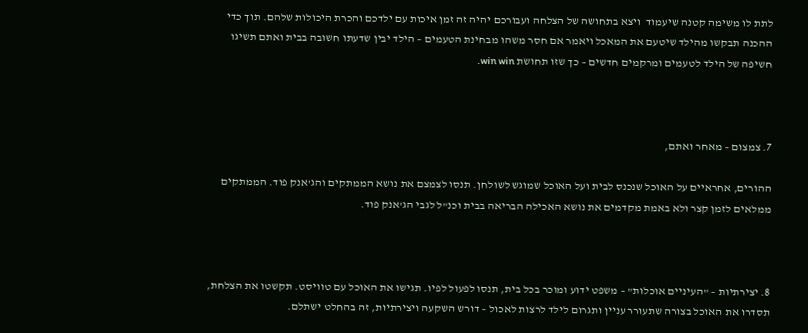לתת לו משימה קטנה שיעמוד  ויצא בתחושה של הצלחה ועבורכם יהיה זה זמן איכות עם ילדכם והכרת היכולות שלהם. תוך כדי ההכנה תבקשו מהילד שיטעם את המאכל ויאמר אם חסר משהו מבחינת הטעמים – הילד יבין שדעתו חשובה בבית ואתם תשיגו חשיפה של הילד לטעמים ומרקמים חדשים – כך שזו תחושת win win.



7. צמצום – מאחר ואתם,

ההורים, אחראיים על האוכל שנכנס לבית ועל האוכל שמוגש לשולחן. תנסו לצמצם את נושא הממתקים והג'אנק פוד. הממתקים ממלאים לזמן קצר ולא באמת מקדמים את נושא האכילה הבריאה בבית וכנ"ל לגבי הג'אנק פוד.



8. יצירתיות – "העיניים אוכלות" – משפט ידוע ומוכר בכל בית, תנסו לפעול לפיו. תגישו את האוכל עם טוויסט. תקשטו את הצלחת, תסדרו את האוכל בצורה שתעורר עניין ותגרום לילד לרצות לאכול – דורש השקעה ויצירתיות, זה בהחלט ישתלם.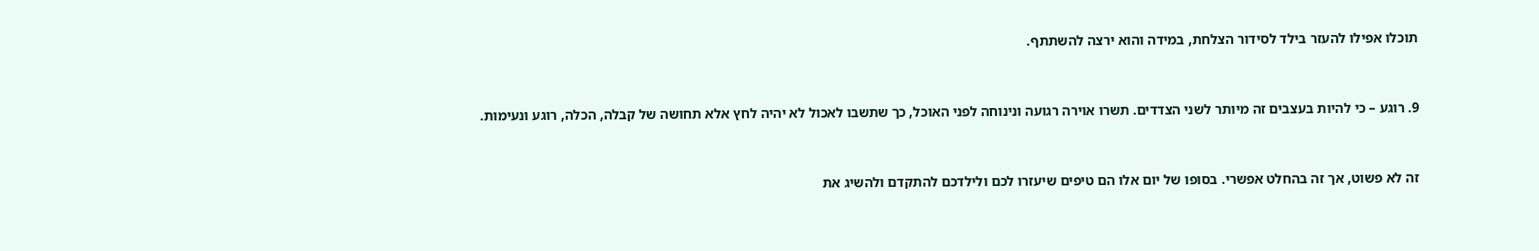תוכלו אפילו להעזר בילד לסידור הצלחת, במידה והוא ירצה להשתתף.



9. רוגע – כי להיות בעצבים זה מיותר לשני הצדדים. תשרו אוירה רגועה ונינוחה לפני האוכל, כך שתשבו לאכול לא יהיה לחץ אלא תחושה של קבלה, הכלה, רוגע ונעימות.



זה לא פשוט, אך זה בהחלט אפשרי. בסופו של יום אלו הם טיפים שיעזרו לכם ולילדכם להתקדם ולהשיג את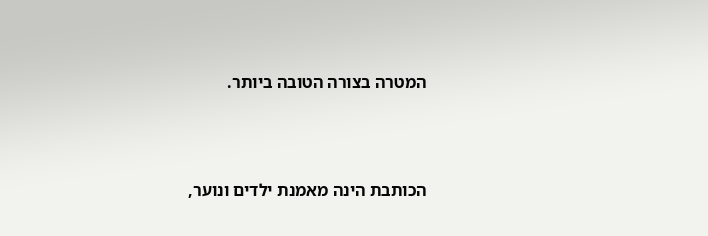המטרה בצורה הטובה ביותר.



הכותבת הינה מאמנת ילדים ונוער,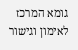גומא המרכז לאימון וגישור